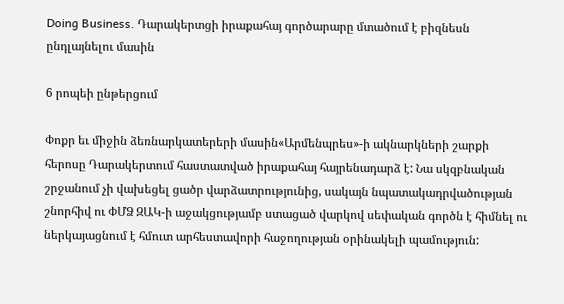Doing Business. Դարակերտցի իրաքահայ գործարարը մտածում է բիզնեսն ընդլայնելու մասին

6 րոպեի ընթերցում

Փոքր եւ միջին ձեռնարկատերերի մասին«Արմենպրես»-ի ակնարկների շարքի հերոսը Դարակերտում հաստատված իրաքահայ հայրենադարձ է: Նա սկզբնական շրջանում չի վախեցել ցածր վարձատրությունից, սակայն նպատակադրվածության շնորհիվ ու ՓՄՁ ԶԱԿ-ի աջակցությամբ ստացած վարկով սեփական գործն է հիմնել ու ներկայացնում է հմուտ արհեստավորի հաջողության օրինակելի պամություն: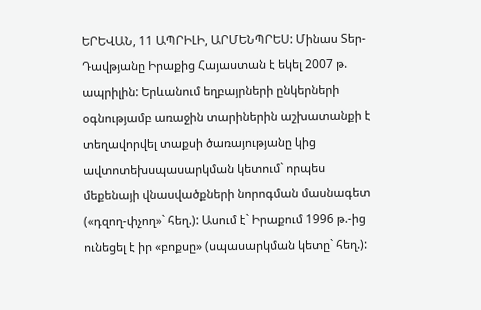ԵՐԵՎԱՆ, 11 ԱՊՐԻԼԻ, ԱՐՄԵՆՊՐԵՍ: Մինաս Տեր-Դավթյանը Իրաքից Հայաստան է եկել 2007 թ. ապրիլին: Երևանում եղբայրների ընկերների օգնությամբ առաջին տարիներին աշխատանքի է տեղավորվել տաքսի ծառայությանը կից ավտոտեխսպասարկման կետում` որպես մեքենայի վնասվածքների նորոգման մասնագետ («դզող-փչող»` հեղ.): Ասում է` Իրաքում 1996 թ.-ից ունեցել է իր «բոքսը» (սպասարկման կետը` հեղ.):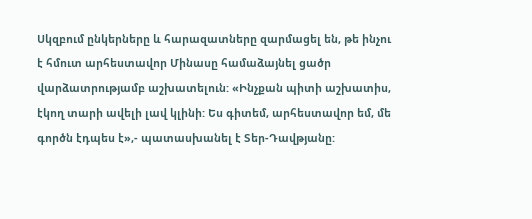Սկզբում ընկերները և հարազատները զարմացել են, թե ինչու է հմուտ արհեստավոր Մինասը համաձայնել ցածր վարձատրությամբ աշխատելուն: «Ինչքան պիտի աշխատիս, էկող տարի ավելի լավ կլինի: Ես գիտեմ, արհեստավոր եմ, մե գործն էդպես է»,- պատասխանել է Տեր-Դավթյանը: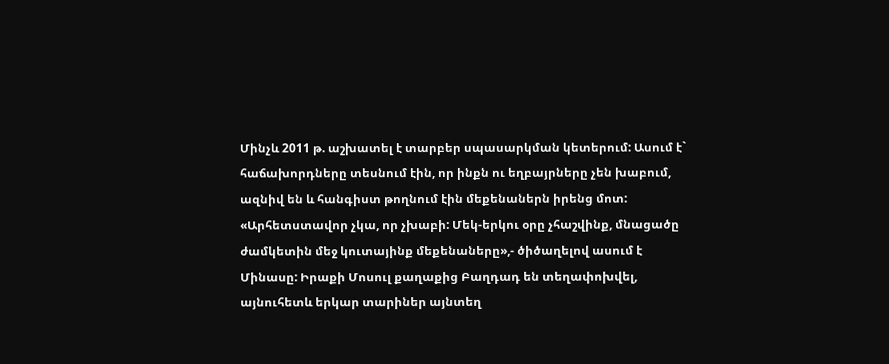Մինչև 2011 թ. աշխատել է տարբեր սպասարկման կետերում: Ասում է` հաճախորդները տեսնում էին, որ ինքն ու եղբայրները չեն խաբում, ազնիվ են և հանգիստ թողնում էին մեքենաներն իրենց մոտ: «Արհետստավոր չկա, որ չխաբի: Մեկ-երկու օրը չհաշվինք, մնացածը ժամկետին մեջ կուտայինք մեքենաները»,- ծիծաղելով ասում է Մինասը: Իրաքի Մոսուլ քաղաքից Բաղդադ են տեղափոխվել, այնուհետև երկար տարիներ այնտեղ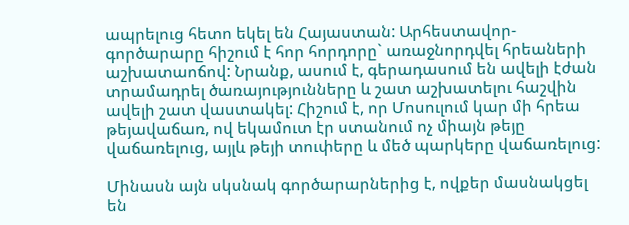ապրելուց հետո եկել են Հայաստան: Արհեստավոր-գործարարը հիշում է հոր հորդորը` առաջնորդվել հրեաների աշխատաոճով: Նրանք, ասում է, գերադասում են ավելի էժան տրամադրել ծառայությունները և շատ աշխատելու հաշվին ավելի շատ վաստակել: Հիշում է, որ Մոսուլում կար մի հրեա թեյավաճառ, ով եկամուտ էր ստանում ոչ միայն թեյը վաճառելուց, այլև թեյի տուփերը և մեծ պարկերը վաճառելուց:

Մինասն այն սկսնակ գործարարներից է, ովքեր մասնակցել են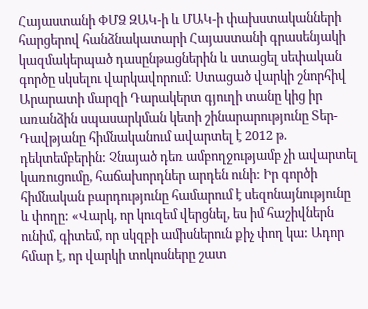Հայաստանի ՓՄՁ ԶԱԿ-ի և ՄԱԿ-ի փախստականների հարցերով հանձնակատարի Հայաստանի գրասենյակի կազմակերպած դասընթացներին և ստացել սեփական գործը սկսելու վարկավորում: Ստացած վարկի շնորհիվ Արարատի մարզի Դարակերտ գյուղի տանը կից իր առանձին սպասարկման կետի շինարարությունը Տեր-Դավթյանը հիմնականում ավարտել է 2012 թ. դեկտեմբերին: Չնայած դեռ ամբողջությամբ չի ավարտել կառուցումը, հաճախորդներ արդեն ունի: Իր գործի հիմնական բարդությունը համարում է սեզոնայնությունը և փողը: «Վարկ, որ կուզեմ վերցնել, ես իմ հաշիվներն ունիմ, գիտեմ, որ սկզբի ամիսներուն քիչ փող կա: Ադոր հմար է, որ վարկի տոկոսները շատ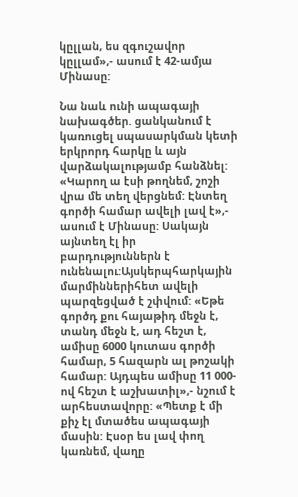կըլլան, ես զգուշավոր կըլլամ»,- ասում է 42-ամյա Մինասը:

Նա նաև ունի ապագայի նախագծեր. ցանկանում է կառուցել սպասարկման կետի երկրորդ հարկը և այն վարձակալությամբ հանձնել: «Կարող ա էսի թողնեմ, շոշի վրա մե տեղ վերցնեմ: Էնտեղ գործի համար ավելի լավ է»,- ասում է Մինասը: Սակայն այնտեղ էլ իր բարդություններն է ունենալու:Այսկերպհարկային մարմիններիհետ ավելի պարզեցված է շփվում: «Եթե գործդ քու հայաթիդ մեջն է, տանդ մեջն է, ադ հեշտ է, ամիսը 6000 կուտաս գործի համար, 5 հազարն ալ թոշակի համար: Այդպես ամիսը 11 000-ով հեշտ է աշխատիլ»,- նշում է արհեստավորը: «Պետք է մի քիչ էլ մտածես ապագայի մասին: Էսօր ես լավ փող կառնեմ, վաղը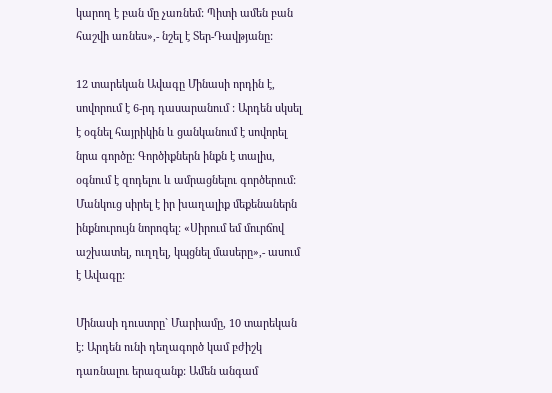կարող է բան մը չառնեմ: Պիտի ամեն բան հաշվի առնես»,- նշել է Տեր-Դավթյանը:

12 տարեկան Ավագը Մինասի որդին է, սովորում է 6-րդ դասարանում : Արդեն սկսել է օգնել հայրիկին և ցանկանում է սովորել նրա գործը: Գործիքներն ինքն է տալիս, օգնում է զոդելու և ամրացնելու գործերում: Մանկուց սիրել է իր խաղալիք մեքենաներն ինքնուրույն նորոգել: «Սիրում եմ մուրճով աշխատել, ուղղել, կպցնել մասերը»,- ասում է Ավագը:

Մինասի դուստրը` Մարիամը, 10 տարեկան է: Արդեն ունի դեղագործ կամ բժիշկ դառնալու երազանք: Ամեն անգամ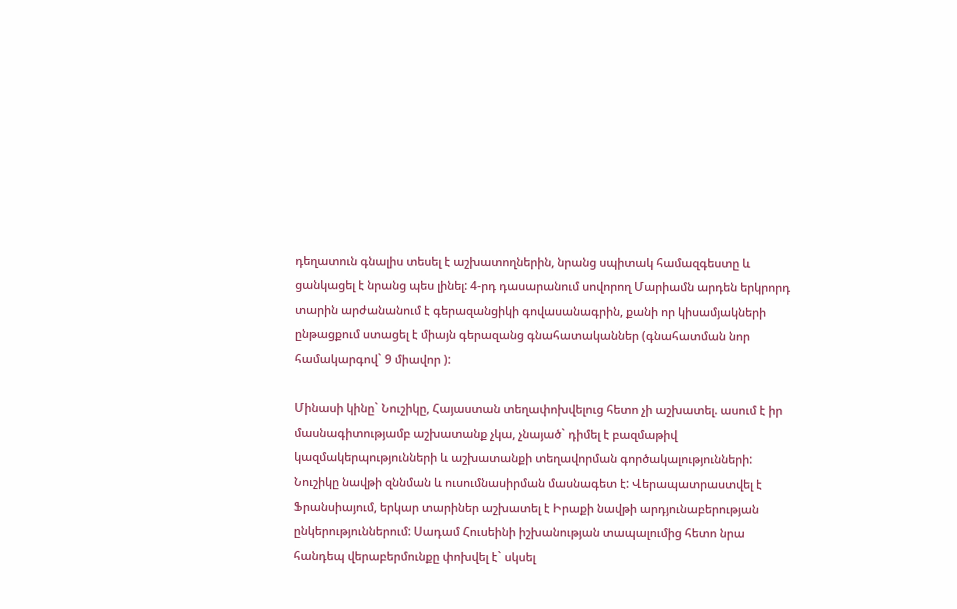դեղատուն գնալիս տեսել է աշխատողներին, նրանց սպիտակ համազգեստը և ցանկացել է նրանց պես լինել: 4-րդ դասարանում սովորող Մարիամն արդեն երկրորդ տարին արժանանում է գերազանցիկի գովասանագրին, քանի որ կիսամյակների ընթացքում ստացել է միայն գերազանց գնահատականներ (գնահատման նոր համակարգով` 9 միավոր ):

Մինասի կինը` Նուշիկը, Հայաստան տեղափոխվելուց հետո չի աշխատել. ասում է իր մասնագիտությամբ աշխատանք չկա, չնայած` դիմել է բազմաթիվ կազմակերպությունների և աշխատանքի տեղավորման գործակալությունների: Նուշիկը նավթի զննման և ուսումնասիրման մասնագետ է: Վերապատրաստվել է Ֆրանսիայում, երկար տարիներ աշխատել է Իրաքի նավթի արդյունաբերության ընկերություններում: Սադամ Հուսեինի իշխանության տապալումից հետո նրա հանդեպ վերաբերմունքը փոխվել է` սկսել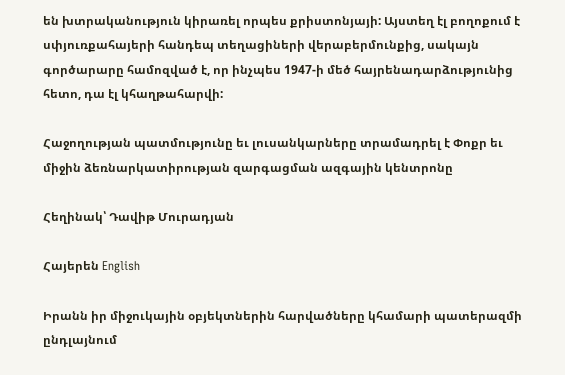են խտրականություն կիրառել որպես քրիստոնյայի: Այստեղ էլ բողոքում է սփյուռքահայերի հանդեպ տեղացիների վերաբերմունքից, սակայն գործարարը համոզված է, որ ինչպես 1947-ի մեծ հայրենադարձությունից հետո, դա էլ կհաղթահարվի:

Հաջողության պատմությունը եւ լուսանկարները տրամադրել է Փոքր եւ միջին ձեռնարկատիրության զարգացման ազգային կենտրոնը

Հեղինակ՝ Դավիթ Մուրադյան

Հայերեն English

Իրանն իր միջուկային օբյեկտներին հարվածները կհամարի պատերազմի ընդլայնում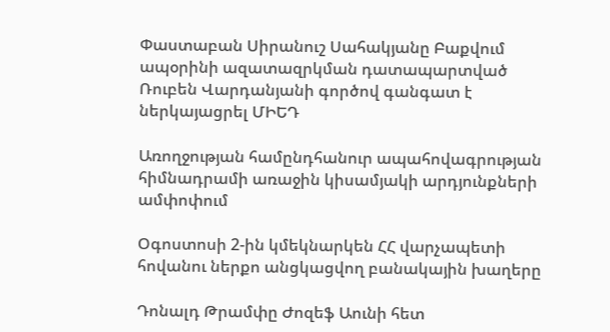Փաստաբան Սիրանուշ Սահակյանը Բաքվում ապօրինի ազատազրկման դատապարտված Ռուբեն Վարդանյանի գործով գանգատ է ներկայացրել ՄԻԵԴ

Առողջության համընդհանուր ապահովագրության հիմնադրամի առաջին կիսամյակի արդյունքների ամփոփում

Օգոստոսի 2-ին կմեկնարկեն ՀՀ վարչապետի հովանու ներքո անցկացվող բանակային խաղերը

Դոնալդ Թրամփը Ժոզեֆ Աունի հետ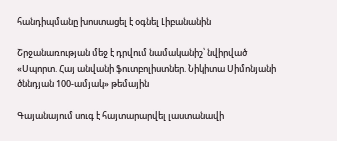հանդիպմանը խոստացել է օգնել Լիբանանին

Շրջանառության մեջ է դրվում նամականիշ՝ նվիրված «Սպորտ. Հայ անվանի ֆուտբոլիստներ. Նիկիտա Սիմոնյանի ծննդյան 100-ամյակ» թեմային

Գայանայում սուգ է հայտարարվել լաստանավի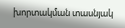խորտակման տասնյակ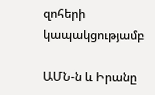զոհերի կապակցությամբ

ԱՄՆ-ն և Իրանը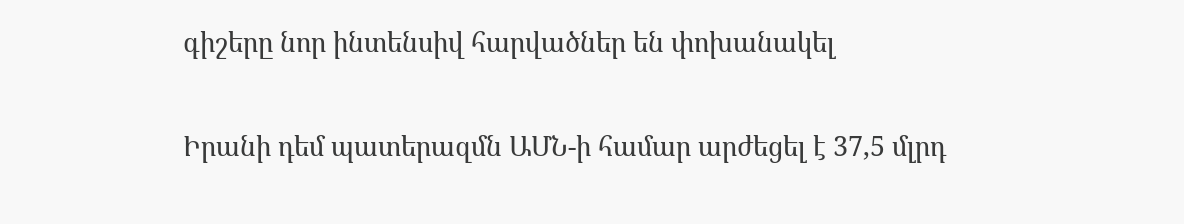գիշերը նոր ինտենսիվ հարվածներ են փոխանակել

Իրանի դեմ պատերազմն ԱՄՆ-ի համար արժեցել է 37,5 մլրդ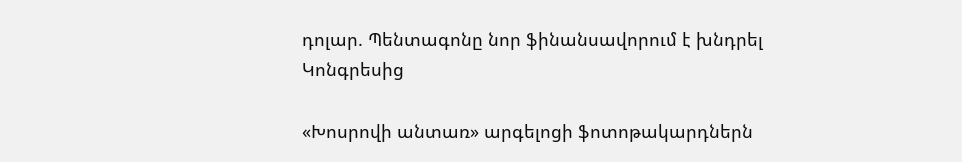դոլար. Պենտագոնը նոր ֆինանսավորում է խնդրել Կոնգրեսից

«Խոսրովի անտառ» արգելոցի ֆոտոթակարդներն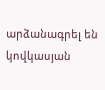արձանագրել են կովկասյան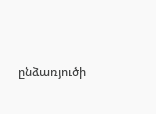ընձառյուծի